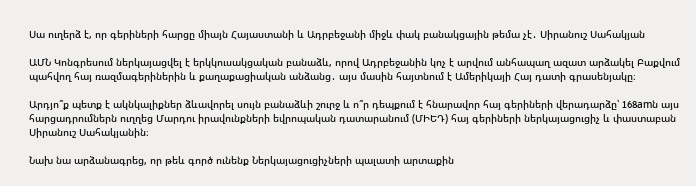Սա ուղերձ է, որ գերիների հարցը միայն Հայաստանի և Ադրբեջանի միջև փակ բանակցային թեմա չէ․ Սիրանուշ Սահակյան

ԱՄՆ Կոնգրեսում ներկայացվել է երկկուսակցական բանաձև, որով Ադրբեջանին կոչ է արվում անհապաղ ազատ արձակել Բաքվում պահվող հայ ռազմագերիներին և քաղաքացիական անձանց․ այս մասին հայտնում է Ամերիկայի Հայ դատի գրասենյակը։

Արդյո՞ք պետք է ակնկալիքներ ձևավորել սույն բանաձևի շուրջ և ո՞ր դեպքում է հնարավոր հայ գերիների վերադարձը՝ 168amն այս հարցադրումներն ուղղեց Մարդու իրավունքների եվրոպական դատարանում (ՄԻԵԴ) հայ գերիների ներկայացուցիչ և փաստաբան Սիրանուշ Սահակյանին։

Նախ նա արձանագրեց, որ թեև գործ ունենք Ներկայացուցիչների պալատի արտաքին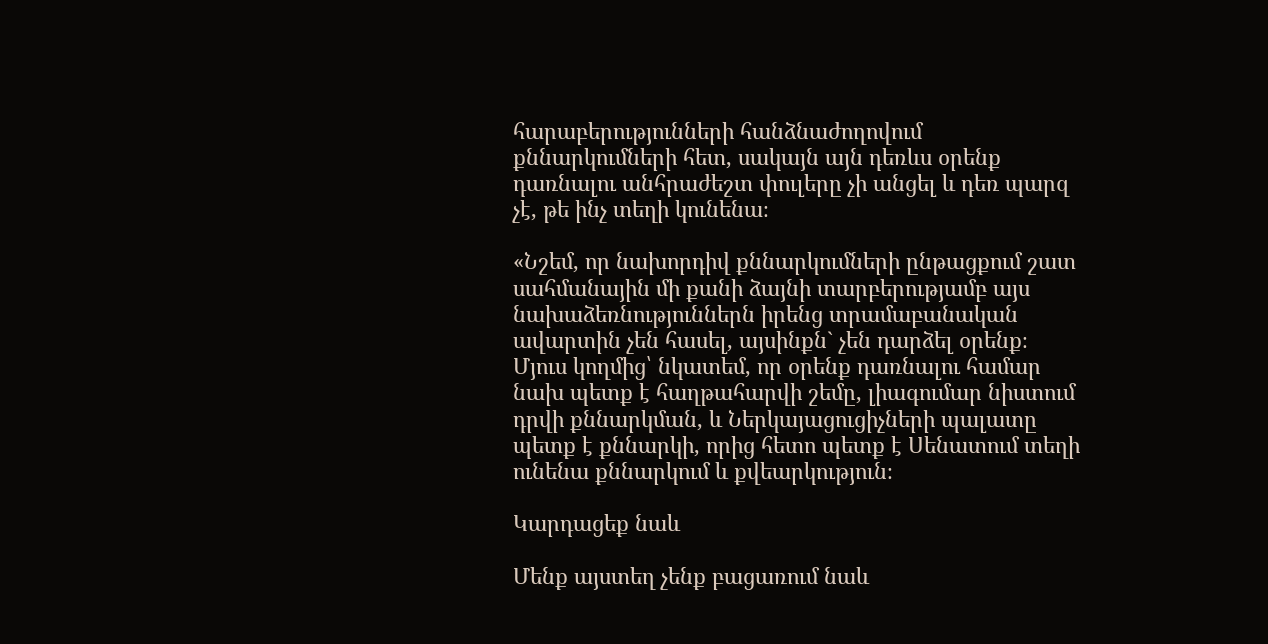հարաբերությունների հանձնաժողովում քննարկումների հետ, սակայն այն դեռևս օրենք դառնալու անհրաժեշտ փուլերը չի անցել և դեռ պարզ չէ, թե ինչ տեղի կունենա։

«Նշեմ, որ նախորդիվ քննարկումների ընթացքում շատ սահմանային մի քանի ձայնի տարբերությամբ այս նախաձեռնություններն իրենց տրամաբանական ավարտին չեն հասել, այսինքն` չեն դարձել օրենք։ Մյուս կողմից՝ նկատեմ, որ օրենք դառնալու համար նախ պետք է հաղթահարվի շեմը, լիագումար նիստում դրվի քննարկման, և Ներկայացուցիչների պալատը պետք է քննարկի, որից հետո պետք է Սենատում տեղի ունենա քննարկում և քվեարկություն։

Կարդացեք նաև

Մենք այստեղ չենք բացառում նաև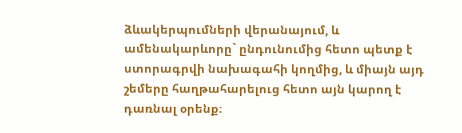ձևակերպումների վերանայում, և ամենակարևորը` ընդունումից հետո պետք է ստորագրվի նախագահի կողմից, և միայն այդ շեմերը հաղթահարելուց հետո այն կարող է դառնալ օրենք։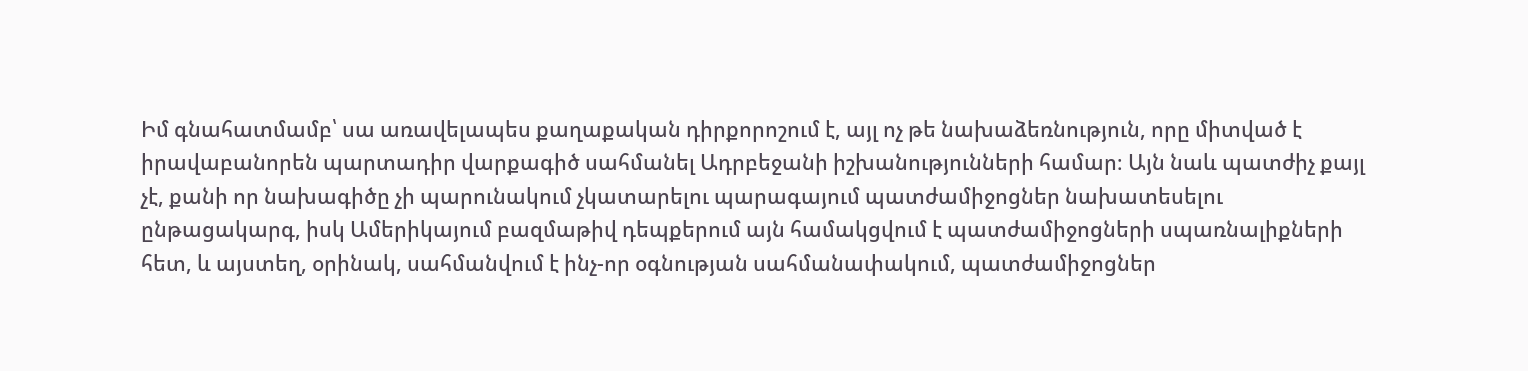Իմ գնահատմամբ՝ սա առավելապես քաղաքական դիրքորոշում է, այլ ոչ թե նախաձեռնություն, որը միտված է իրավաբանորեն պարտադիր վարքագիծ սահմանել Ադրբեջանի իշխանությունների համար։ Այն նաև պատժիչ քայլ չէ, քանի որ նախագիծը չի պարունակում չկատարելու պարագայում պատժամիջոցներ նախատեսելու ընթացակարգ, իսկ Ամերիկայում բազմաթիվ դեպքերում այն համակցվում է պատժամիջոցների սպառնալիքների հետ, և այստեղ, օրինակ, սահմանվում է ինչ-որ օգնության սահմանափակում, պատժամիջոցներ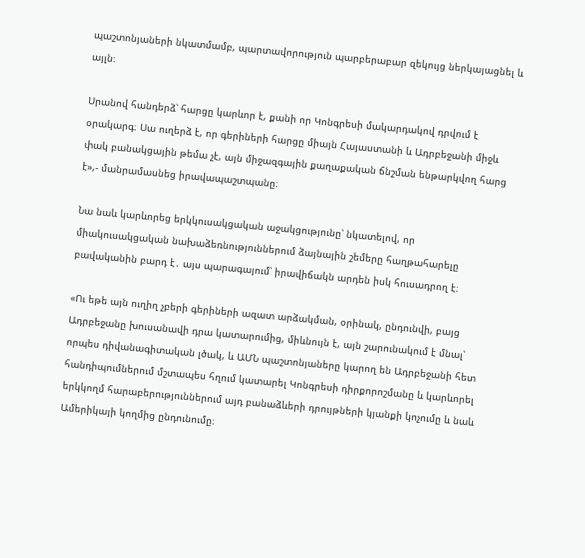պաշտոնյաների նկատմամբ, պարտավորություն պարբերաբար զեկույց ներկայացնել և այլն։

Սրանով հանդերձ՝ հարցը կարևոր է, քանի որ Կոնգրեսի մակարդակով դրվում է օրակարգ։ Սա ուղերձ է, որ գերիների հարցը միայն Հայաստանի և Ադրբեջանի միջև փակ բանակցային թեմա չէ, այն միջազգային քաղաքական ճնշման ենթարկվող հարց է»,- մանրամասնեց իրավապաշտպանը։

Նա նաև կարևորեց երկկուսակցական աջակցությունը՝ նկատելով, որ միակուսակցական նախաձեռնություններում ձայնային շեմերը հաղթահարելը բավականին բարդ է․ այս պարագայում՝ իրավիճակն արդեն իսկ հուսադրող է։

«Ու եթե այն ուղիղ չբերի գերիների ազատ արձակման, օրինակ, ընդունվի, բայց Ադրբեջանը խուսանավի դրա կատարումից, միևնույն է, այն շարունակում է մնալ՝ որպես դիվանագիտական լծակ, և ԱՄՆ պաշտոնյաները կարող են Ադրբեջանի հետ հանդիպումներում մշտապես հղում կատարել Կոնգրեսի դիրքորոշմանը և կարևորել երկկողմ հարաբերություններում այդ բանաձևերի դրույթների կյանքի կոչումը և նաև Ամերիկայի կողմից ընդունումը։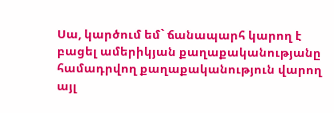Սա, կարծում եմ` ճանապարհ կարող է բացել ամերիկյան քաղաքականությանը համադրվող քաղաքականություն վարող այլ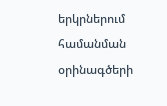երկրներում համանման օրինագծերի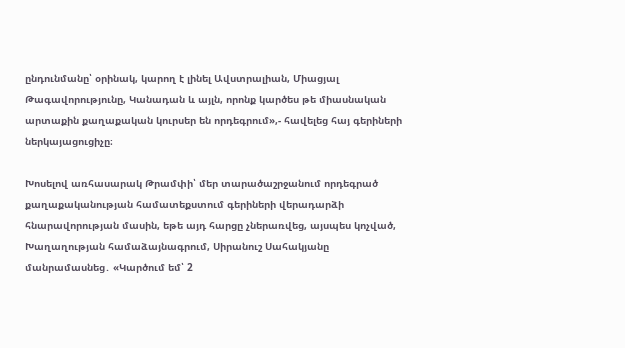ընդունմանը՝ օրինակ, կարող է լինել Ավստրալիան, Միացյալ Թագավորությունը, Կանադան և այլն, որոնք կարծես թե միասնական արտաքին քաղաքական կուրսեր են որդեգրում»,- հավելեց հայ գերիների ներկայացուցիչը։

Խոսելով առհասարակ Թրամփի՝ մեր տարածաշրջանում որդեգրած քաղաքականության համատեքստում գերիների վերադարձի հնարավորության մասին, եթե այդ հարցը չներառվեց, այսպես կոչված, Խաղաղության համաձայնագրում, Սիրանուշ Սահակյանը մանրամասնեց․ «Կարծում եմ՝ 2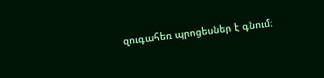զուգահեռ պրոցեսներ է գնում։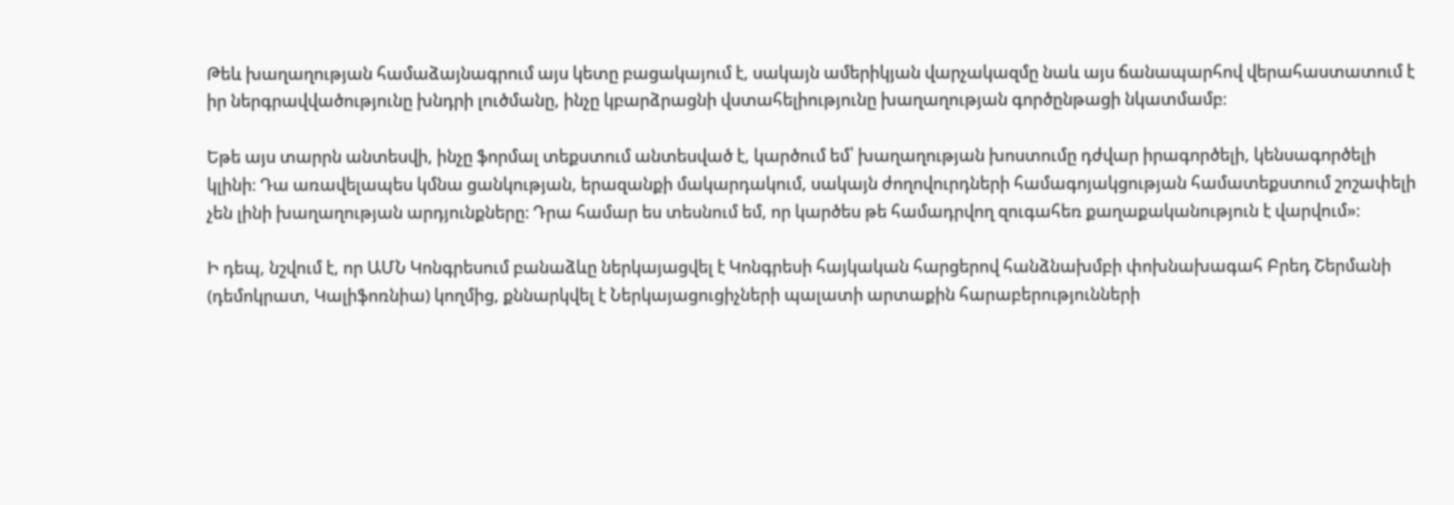Թեև խաղաղության համաձայնագրում այս կետը բացակայում է, սակայն ամերիկյան վարչակազմը նաև այս ճանապարհով վերահաստատում է իր ներգրավվածությունը խնդրի լուծմանը, ինչը կբարձրացնի վստահելիությունը խաղաղության գործընթացի նկատմամբ։

Եթե այս տարրն անտեսվի, ինչը ֆորմալ տեքստում անտեսված է, կարծում եմ՝ խաղաղության խոստումը դժվար իրագործելի, կենսագործելի կլինի։ Դա առավելապես կմնա ցանկության, երազանքի մակարդակում, սակայն ժողովուրդների համագոյակցության համատեքստում շոշափելի չեն լինի խաղաղության արդյունքները։ Դրա համար ես տեսնում եմ, որ կարծես թե համադրվող զուգահեռ քաղաքականություն է վարվում»։

Ի դեպ, նշվում է, որ ԱՄՆ Կոնգրեսում բանաձևը ներկայացվել է Կոնգրեսի հայկական հարցերով հանձնախմբի փոխնախագահ Բրեդ Շերմանի (դեմոկրատ, Կալիֆոռնիա) կողմից, քննարկվել է Ներկայացուցիչների պալատի արտաքին հարաբերությունների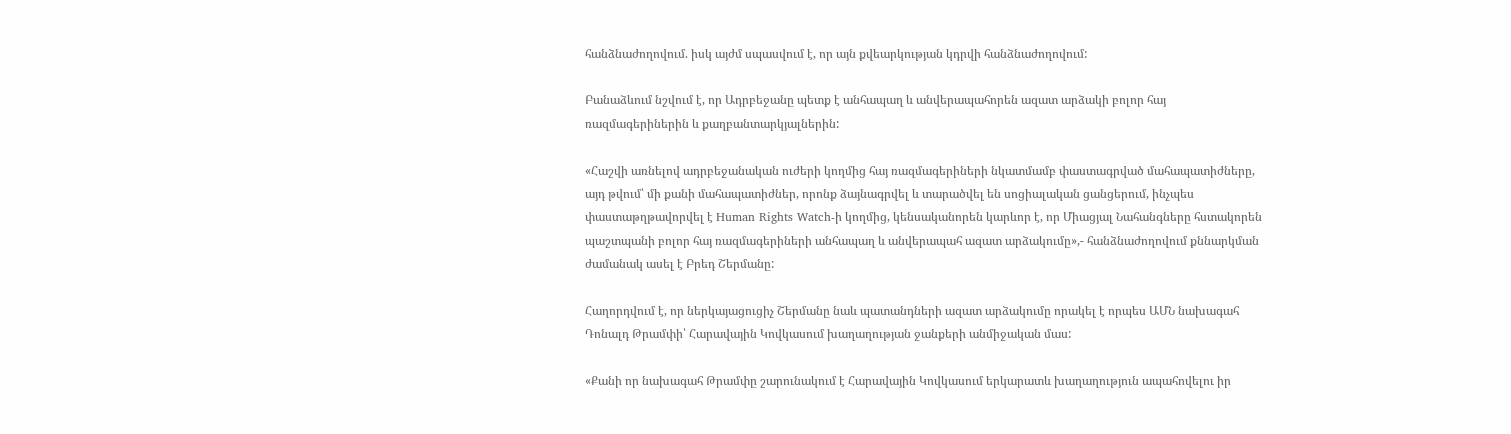հանձնաժողովում. իսկ այժմ սպասվում է, որ այն քվեարկության կդրվի հանձնաժողովում:

Բանաձևում նշվում է, որ Ադրբեջանը պետք է անհապաղ և անվերապահորեն ազատ արձակի բոլոր հայ ռազմագերիներին և քաղբանտարկյալներին:

«Հաշվի առնելով ադրբեջանական ուժերի կողմից հայ ռազմագերիների նկատմամբ փաստագրված մահապատիժները, այդ թվում՝ մի քանի մահապատիժներ, որոնք ձայնագրվել և տարածվել են սոցիալական ցանցերում, ինչպես փաստաթղթավորվել է Human Rights Watch-ի կողմից, կենսականորեն կարևոր է, որ Միացյալ Նահանգները հստակորեն պաշտպանի բոլոր հայ ռազմագերիների անհապաղ և անվերապահ ազատ արձակումը»,- հանձնաժողովում քննարկման ժամանակ ասել է Բրեդ Շերմանը:

Հաղորդվում է, որ ներկայացուցիչ Շերմանը նաև պատանդների ազատ արձակումը որակել է որպես ԱՄՆ նախագահ Դոնալդ Թրամփի՝ Հարավային Կովկասում խաղաղության ջանքերի անմիջական մաս:

«Քանի որ նախագահ Թրամփը շարունակում է Հարավային Կովկասում երկարատև խաղաղություն ապահովելու իր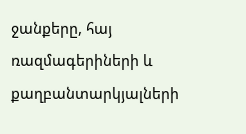ջանքերը, հայ ռազմագերիների և քաղբանտարկյալների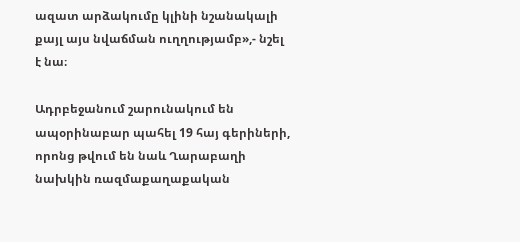ազատ արձակումը կլինի նշանակալի քայլ այս նվաճման ուղղությամբ»,- նշել է նա։

Ադրբեջանում շարունակում են ապօրինաբար պահել 19 հայ գերիների, որոնց թվում են նաև Ղարաբաղի նախկին ռազմաքաղաքական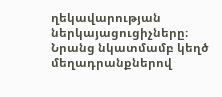ղեկավարության ներկայացուցիչները։ Նրանց նկատմամբ կեղծ մեղադրանքներով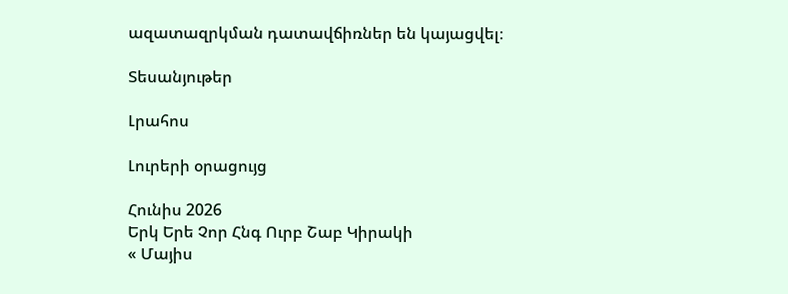ազատազրկման դատավճիռներ են կայացվել։

Տեսանյութեր

Լրահոս

Լուրերի օրացույց

Հունիս 2026
Երկ Երե Չոր Հնգ Ուրբ Շաբ Կիրակի
« Մայիս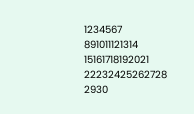1234567
891011121314
15161718192021
22232425262728
2930